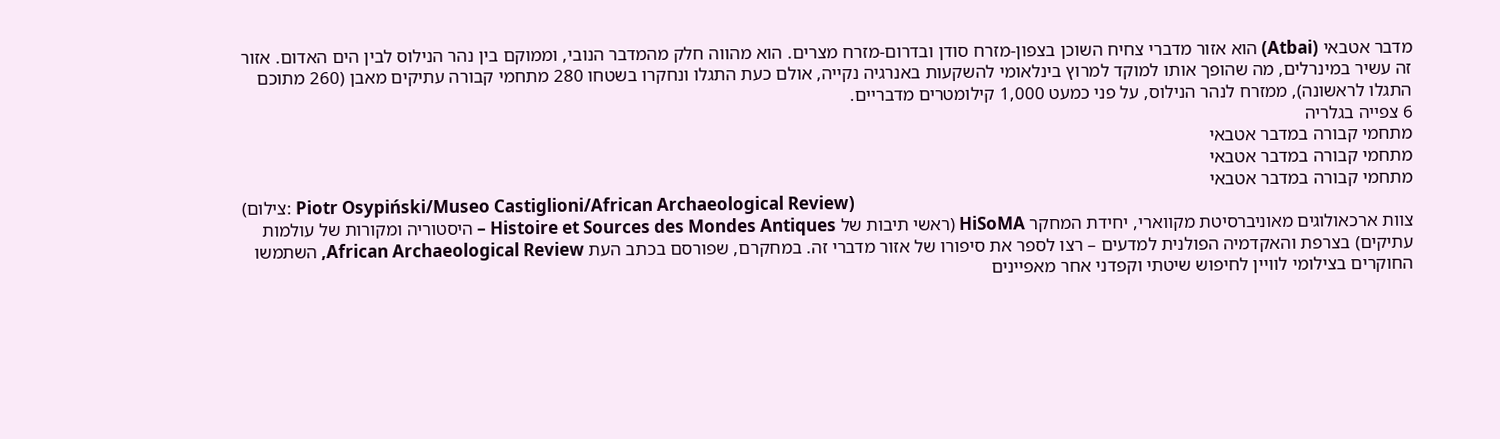מדבר אטבאי (Atbai) הוא אזור מדברי צחיח השוכן בצפון-מזרח סודן ובדרום-מזרח מצרים. הוא מהווה חלק מהמדבר הנובי, וממוקם בין נהר הנילוס לבין הים האדום. אזור זה עשיר במינרלים, מה שהופך אותו למוקד למרוץ בינלאומי להשקעות באנרגיה נקייה, אולם כעת התגלו ונחקרו בשטחו 280 מתחמי קבורה עתיקים מאבן (260 מתוכם התגלו לראשונה), ממזרח לנהר הנילוס, על פני כמעט 1,000 קילומטרים מדבריים.
6 צפייה בגלריה
מתחמי קבורה במדבר אטבאי
מתחמי קבורה במדבר אטבאי
מתחמי קבורה במדבר אטבאי
(צילום: Piotr Osypiński/Museo Castiglioni/African Archaeological Review)
צוות ארכאולוגים מאוניברסיטת מקווארי, יחידת המחקר HiSoMA (ראשי תיבות של Histoire et Sources des Mondes Antiques – היסטוריה ומקורות של עולמות עתיקים) בצרפת והאקדמיה הפולנית למדעים – רצו לספר את סיפורו של אזור מדברי זה. במחקרם, שפורסם בכתב העת African Archaeological Review, השתמשו החוקרים בצילומי לוויין לחיפוש שיטתי וקפדני אחר מאפיינים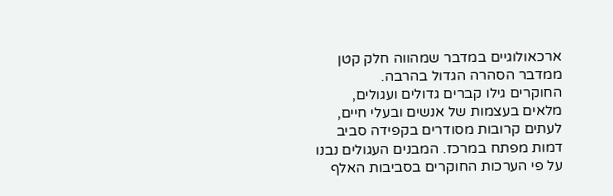ארכאולוגיים במדבר שמהווה חלק קטן ממדבר הסהרה הגדול בהרבה.
החוקרים גילו קברים גדולים ועגולים, מלאים בעצמות של אנשים ובעלי חיים, לעתים קרובות מסודרים בקפידה סביב דמות מפתח במרכז. המבנים העגולים נבנו על פי הערכות החוקרים בסביבות האלף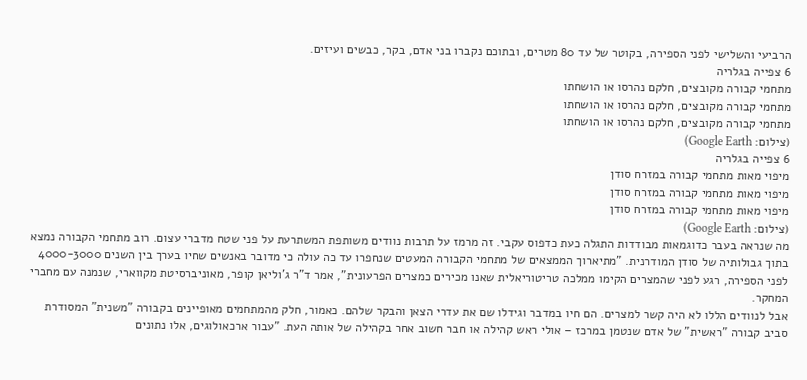הרביעי והשלישי לפני הספירה, בקוטר של עד 80 מטרים, ובתוכם נקברו בני אדם, בקר, כבשים ועיזים.
6 צפייה בגלריה
מתחמי קבורה מקובצים, חלקם נהרסו או הושחתו
מתחמי קבורה מקובצים, חלקם נהרסו או הושחתו
מתחמי קבורה מקובצים, חלקם נהרסו או הושחתו
(צילום: Google Earth)
6 צפייה בגלריה
מיפוי מאות מתחמי קבורה במזרח סודן
מיפוי מאות מתחמי קבורה במזרח סודן
מיפוי מאות מתחמי קבורה במזרח סודן
(צילום: Google Earth)
מה שנראה בעבר כדוגמאות מבודדות התגלה כעת כדפוס עקבי. זה מרמז על תרבות נוודים משותפת המשתרעת על פני שטח מדברי עצום. רוב מתחמי הקבורה נמצא בתוך גבולותיה של סודן המודרנית. "מתיארוך הממצאים של מתחמי הקבורה המעטים שנחפרו עד כה עולה כי מדובר באנשים שחיו בערך בין השנים 4000-3000 לפני הספירה, רגע לפני שהמצרים הקימו ממלכה טריטוריאלית שאנו מכירים כמצרים הפרעונית", אמר ד"ר ג'וליאן קופר, מאוניברסיטת מקווארי, שנמנה עם מחברי המחקר.
אבל לנוודים הללו לא היה קשר למצרים. הם חיו במדבר וגידלו שם את עדרי הצאן והבקר שלהם. כאמור, חלק מהמתחמים מאופיינים בקבורה "משנית" המסודרת סביב קבורה "ראשית" של אדם שנטמן במרכז – אולי ראש קהילה או חבר חשוב אחר בקהילה של אותה העת. "עבור ארכאולוגים, אלו נתונים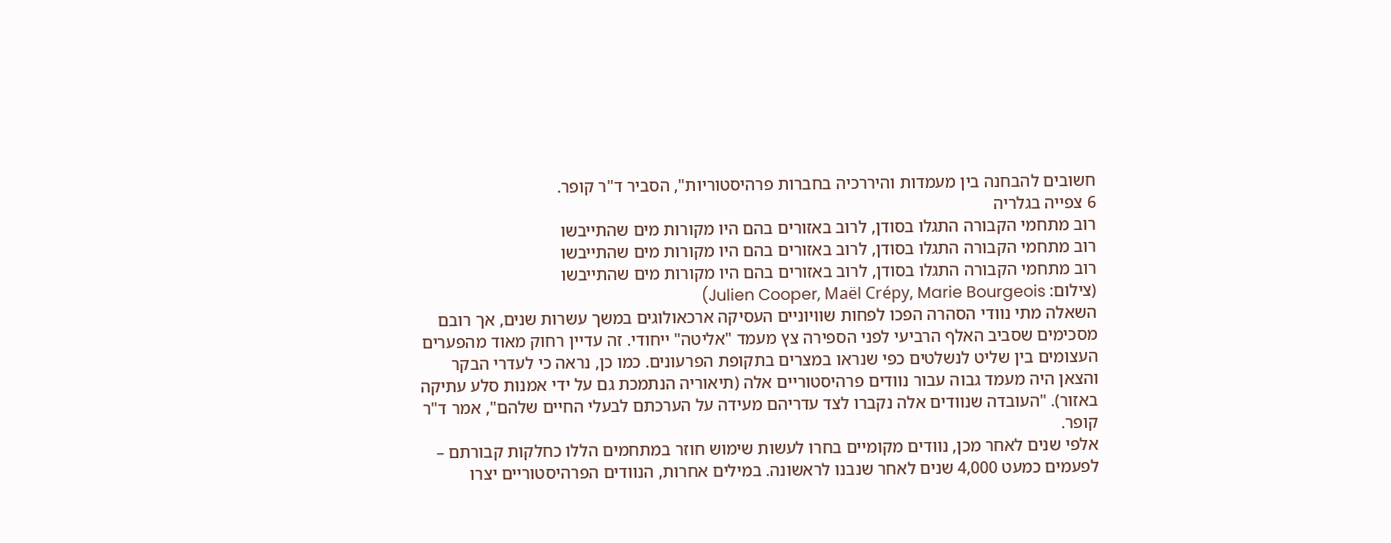חשובים להבחנה בין מעמדות והיררכיה בחברות פרהיסטוריות", הסביר ד"ר קופר.
6 צפייה בגלריה
רוב מתחמי הקבורה התגלו בסודן, לרוב באזורים בהם היו מקורות מים שהתייבשו
רוב מתחמי הקבורה התגלו בסודן, לרוב באזורים בהם היו מקורות מים שהתייבשו
רוב מתחמי הקבורה התגלו בסודן, לרוב באזורים בהם היו מקורות מים שהתייבשו
(צילום: Julien Cooper, Maël Crépy, Marie Bourgeois)
השאלה מתי נוודי הסהרה הפכו לפחות שוויוניים העסיקה ארכאולוגים במשך עשרות שנים, אך רובם מסכימים שסביב האלף הרביעי לפני הספירה צץ מעמד "אליטה" ייחודי. זה עדיין רחוק מאוד מהפערים העצומים בין שליט לנשלטים כפי שנראו במצרים בתקופת הפרעונים. כמו כן, נראה כי לעדרי הבקר והצאן היה מעמד גבוה עבור נוודים פרהיסטוריים אלה (תיאוריה הנתמכת גם על ידי אמנות סלע עתיקה באזור). "העובדה שנוודים אלה נקברו לצד עדריהם מעידה על הערכתם לבעלי החיים שלהם", אמר ד"ר קופר.
אלפי שנים לאחר מכן, נוודים מקומיים בחרו לעשות שימוש חוזר במתחמים הללו כחלקות קבורתם – לפעמים כמעט 4,000 שנים לאחר שנבנו לראשונה. במילים אחרות, הנוודים הפרהיסטוריים יצרו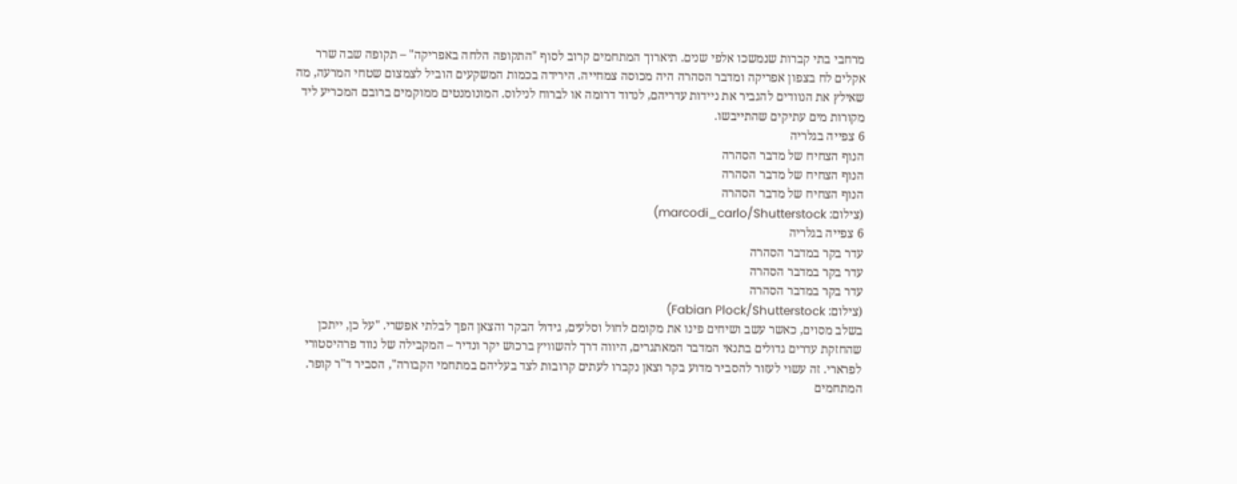מרחבי בתי קברות שנמשכו אלפי שנים. תיארוך המתחמים קרוב לסוף "התקופה הלחה באפריקה" – תקופה שבה שרר אקלים לח בצפון אפריקה ומדבר הסהרה היה מכוסה צמחייה. הירידה בכמות המשקעים הוביל לצמצום שטחי המרעה, מה שאילץ את הנוודים להגביר את ניידות עדריהם, לנדוד דרומה או לברוח לנילוס. המונומנטים ממוקמים ברובם המכריע ליד מקורות מים עתיקים שהתייבשו.
6 צפייה בגלריה
הנוף הצחיח של מדבר הסהרה
הנוף הצחיח של מדבר הסהרה
הנוף הצחיח של מדבר הסהרה
(צילום: marcodi_carlo/Shutterstock)
6 צפייה בגלריה
עדר בקר במדבר הסהרה
עדר בקר במדבר הסהרה
עדר בקר במדבר הסהרה
(צילום: Fabian Plock/Shutterstock)
בשלב מסוים, כאשר עשב ושיחים פינו את מקומם לחול וסלעים, גידול הבקר והצאן הפך לבלתי אפשרי. "על כן, ייתכן שהחזקת עדרים גדולים בתנאי המדבר המאתגרים, היווה דרך להשוויץ ברכוש יקר ונדיר – המקבילה של נווד פרהיסטורי לפרארי. זה עשוי לעזור להסביר מדוע בקר וצאן נקברו לעתים קרובות לצד בעליהם במתחמי הקבורה", הסביר ד"ר קופר.
המתחמים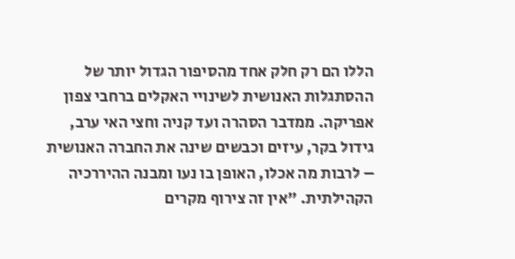הללו הם רק חלק אחד מהסיפור הגדול יותר של ההסתגלות האנושית לשינויי האקלים ברחבי צפון אפריקה. ממדבר הסהרה ועד קניה וחצי האי ערב, גידול בקר, עיזים וכבשים שינה את החברה האנושית – לרבות מה אכלו, האופן בו נעו ומבנה ההיררכיה הקהילתית. "אין זה צירוף מקרים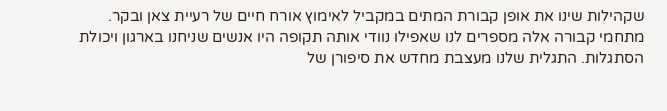שקהילות שינו את אופן קבורת המתים במקביל לאימוץ אורח חיים של רעיית צאן ובקר. מתחמי קבורה אלה מספרים לנו שאפילו נוודי אותה תקופה היו אנשים שניחנו בארגון ויכולת הסתגלות. התגלית שלנו מעצבת מחדש את סיפורן של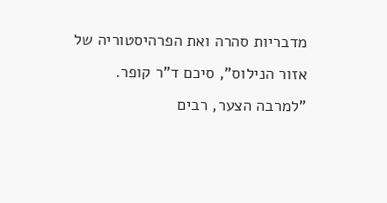מדבריות סהרה ואת הפרהיסטוריה של אזור הנילוס", סיכם ד"ר קופר. "למרבה הצער, רבים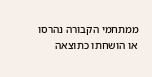ממתחמי הקבורה נהרסו או הושחתו כתוצאה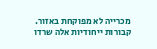מכרייה לא מפוקחת באזור. קבורות ייחודיות אלה שרדו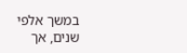במשך אלפי שנים, אך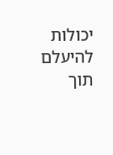יכולות להיעלם תוך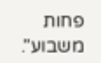פחות משבוע".